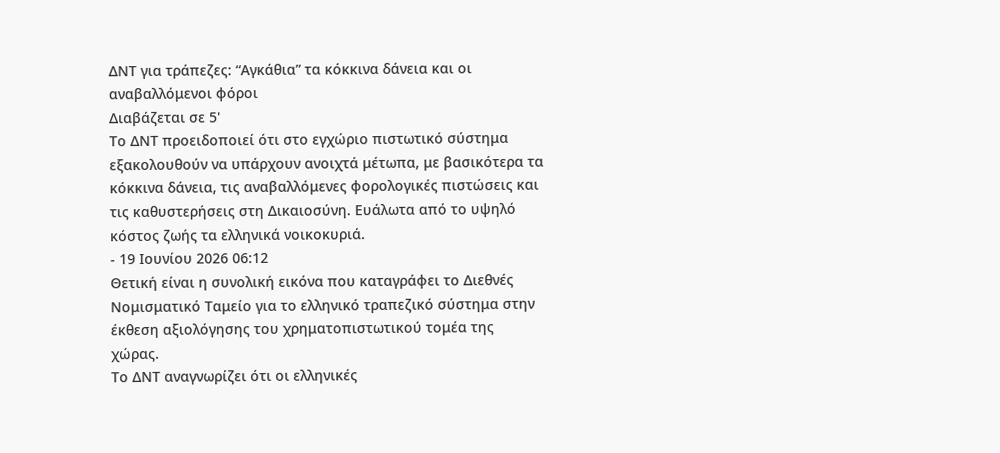ΔΝΤ για τράπεζες: “Αγκάθια” τα κόκκινα δάνεια και οι αναβαλλόμενοι φόροι
Διαβάζεται σε 5'
Το ΔΝΤ προειδοποιεί ότι στο εγχώριο πιστωτικό σύστημα εξακολουθούν να υπάρχουν ανοιχτά μέτωπα, με βασικότερα τα κόκκινα δάνεια, τις αναβαλλόμενες φορολογικές πιστώσεις και τις καθυστερήσεις στη Δικαιοσύνη. Ευάλωτα από το υψηλό κόστος ζωής τα ελληνικά νοικοκυριά.
- 19 Ιουνίου 2026 06:12
Θετική είναι η συνολική εικόνα που καταγράφει το Διεθνές Νομισματικό Ταμείο για το ελληνικό τραπεζικό σύστημα στην έκθεση αξιολόγησης του χρηματοπιστωτικού τομέα της χώρας.
Το ΔΝΤ αναγνωρίζει ότι οι ελληνικές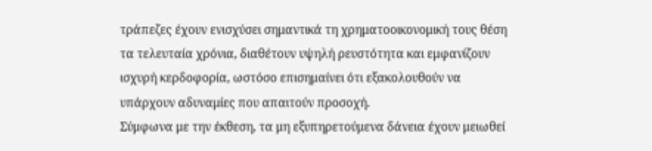τράπεζες έχουν ενισχύσει σημαντικά τη χρηματοοικονομική τους θέση τα τελευταία χρόνια, διαθέτουν υψηλή ρευστότητα και εμφανίζουν ισχυρή κερδοφορία, ωστόσο επισημαίνει ότι εξακολουθούν να υπάρχουν αδυναμίες που απαιτούν προσοχή.
Σύμφωνα με την έκθεση, τα μη εξυπηρετούμενα δάνεια έχουν μειωθεί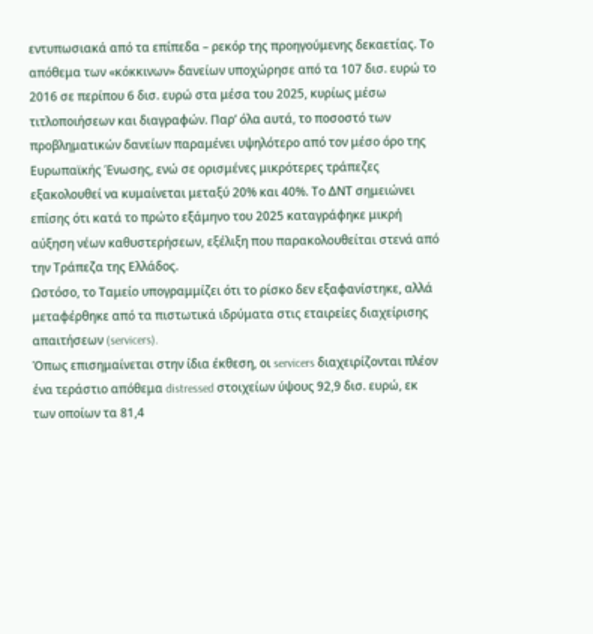εντυπωσιακά από τα επίπεδα – ρεκόρ της προηγούμενης δεκαετίας. Το απόθεμα των «κόκκινων» δανείων υποχώρησε από τα 107 δισ. ευρώ το 2016 σε περίπου 6 δισ. ευρώ στα μέσα του 2025, κυρίως μέσω τιτλοποιήσεων και διαγραφών. Παρ’ όλα αυτά, το ποσοστό των προβληματικών δανείων παραμένει υψηλότερο από τον μέσο όρο της Ευρωπαϊκής Ένωσης, ενώ σε ορισμένες μικρότερες τράπεζες εξακολουθεί να κυμαίνεται μεταξύ 20% και 40%. Το ΔΝΤ σημειώνει επίσης ότι κατά το πρώτο εξάμηνο του 2025 καταγράφηκε μικρή αύξηση νέων καθυστερήσεων, εξέλιξη που παρακολουθείται στενά από την Τράπεζα της Ελλάδος.
Ωστόσο, το Ταμείο υπογραμμίζει ότι το ρίσκο δεν εξαφανίστηκε, αλλά μεταφέρθηκε από τα πιστωτικά ιδρύματα στις εταιρείες διαχείρισης απαιτήσεων (servicers).
Όπως επισημαίνεται στην ίδια έκθεση, οι servicers διαχειρίζονται πλέον ένα τεράστιο απόθεμα distressed στοιχείων ύψους 92,9 δισ. ευρώ, εκ των οποίων τα 81,4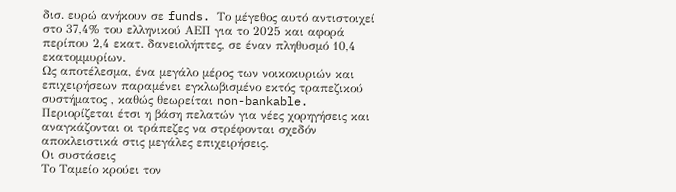δισ. ευρώ ανήκουν σε funds. Το μέγεθος αυτό αντιστοιχεί στο 37,4% του ελληνικού ΑΕΠ για το 2025 και αφορά περίπου 2,4 εκατ. δανειολήπτες, σε έναν πληθυσμό 10,4 εκατομμυρίων.
Ως αποτέλεσμα, ένα μεγάλο μέρος των νοικοκυριών και επιχειρήσεων παραμένει εγκλωβισμένο εκτός τραπεζικού συστήματος , καθώς θεωρείται non-bankable. Περιορίζεται έτσι η βάση πελατών για νέες χορηγήσεις και αναγκάζονται οι τράπεζες να στρέφονται σχεδόν αποκλειστικά στις μεγάλες επιχειρήσεις.
Οι συστάσεις
Το Ταμείο κρούει τον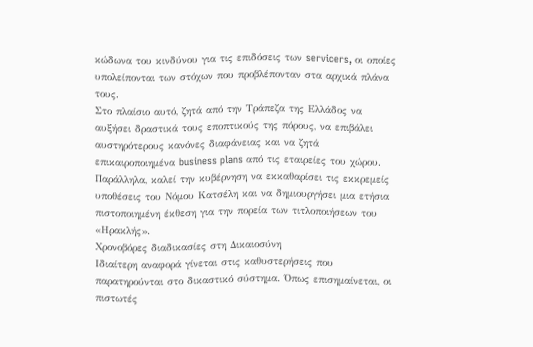κώδωνα του κινδύνου για τις επιδόσεις των servicers, οι οποίες υπολείπονται των στόχων που προβλέπονταν στα αρχικά πλάνα τους.
Στο πλαίσιο αυτό, ζητά από την Τράπεζα της Ελλάδος να αυξήσει δραστικά τους εποπτικούς της πόρους, να επιβάλει αυστηρότερους κανόνες διαφάνειας και να ζητά επικαιροποιημένα business plans από τις εταιρείες του χώρου.
Παράλληλα, καλεί την κυβέρνηση να εκκαθαρίσει τις εκκρεμείς υποθέσεις του Νόμου Κατσέλη και να δημιουργήσει μια ετήσια πιστοποιημένη έκθεση για την πορεία των τιτλοποιήσεων του «Ηρακλής».
Χρονοβόρες διαδικασίες στη Δικαιοσύνη
Ιδιαίτερη αναφορά γίνεται στις καθυστερήσεις που παρατηρούνται στο δικαστικό σύστημα. Όπως επισημαίνεται, οι πιστωτές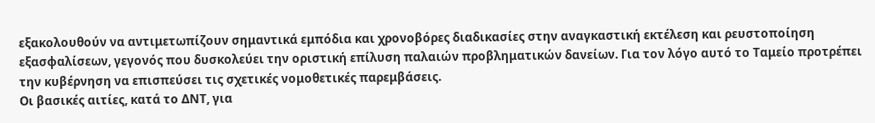εξακολουθούν να αντιμετωπίζουν σημαντικά εμπόδια και χρονοβόρες διαδικασίες στην αναγκαστική εκτέλεση και ρευστοποίηση εξασφαλίσεων, γεγονός που δυσκολεύει την οριστική επίλυση παλαιών προβληματικών δανείων. Για τον λόγο αυτό το Ταμείο προτρέπει την κυβέρνηση να επισπεύσει τις σχετικές νομοθετικές παρεμβάσεις.
Οι βασικές αιτίες, κατά το ΔΝΤ, για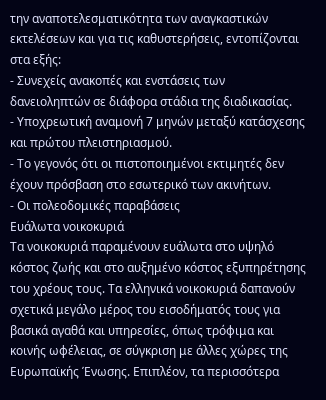την αναποτελεσματικότητα των αναγκαστικών εκτελέσεων και για τις καθυστερήσεις, εντοπίζονται στα εξής:
- Συνεχείς ανακοπές και ενστάσεις των δανειοληπτών σε διάφορα στάδια της διαδικασίας.
- Υποχρεωτική αναμονή 7 μηνών μεταξύ κατάσχεσης και πρώτου πλειστηριασμού.
- Το γεγονός ότι οι πιστοποιημένοι εκτιμητές δεν έχουν πρόσβαση στο εσωτερικό των ακινήτων.
- Οι πολεοδομικές παραβάσεις
Ευάλωτα νοικοκυριά
Τα νοικοκυριά παραμένουν ευάλωτα στο υψηλό κόστος ζωής και στο αυξημένο κόστος εξυπηρέτησης του χρέους τους. Τα ελληνικά νοικοκυριά δαπανούν σχετικά μεγάλο μέρος του εισοδήματός τους για βασικά αγαθά και υπηρεσίες, όπως τρόφιμα και κοινής ωφέλειας, σε σύγκριση με άλλες χώρες της Ευρωπαϊκής Ένωσης. Επιπλέον, τα περισσότερα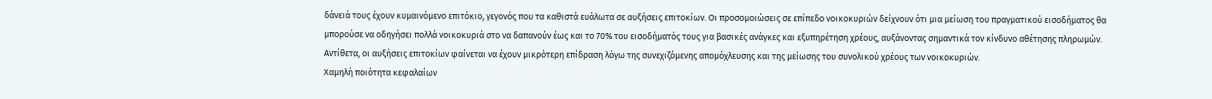δάνειά τους έχουν κυμαινόμενο επιτόκιο, γεγονός που τα καθιστά ευάλωτα σε αυξήσεις επιτοκίων. Οι προσομοιώσεις σε επίπεδο νοικοκυριών δείχνουν ότι μια μείωση του πραγματικού εισοδήματος θα μπορούσε να οδηγήσει πολλά νοικοκυριά στο να δαπανούν έως και το 70% του εισοδήματός τους για βασικές ανάγκες και εξυπηρέτηση χρέους, αυξάνοντας σημαντικά τον κίνδυνο αθέτησης πληρωμών. Αντίθετα, οι αυξήσεις επιτοκίων φαίνεται να έχουν μικρότερη επίδραση λόγω της συνεχιζόμενης απομόχλευσης και της μείωσης του συνολικού χρέους των νοικοκυριών.
Χαμηλή ποιότητα κεφαλαίων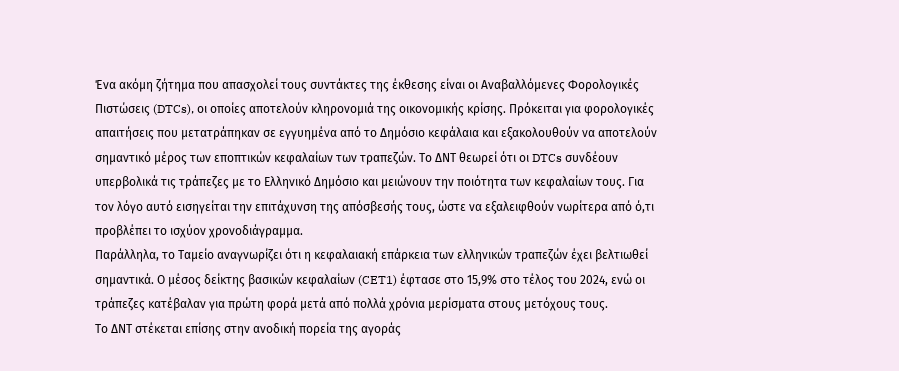Ένα ακόμη ζήτημα που απασχολεί τους συντάκτες της έκθεσης είναι οι Αναβαλλόμενες Φορολογικές Πιστώσεις (DTCs), οι οποίες αποτελούν κληρονομιά της οικονομικής κρίσης. Πρόκειται για φορολογικές απαιτήσεις που μετατράπηκαν σε εγγυημένα από το Δημόσιο κεφάλαια και εξακολουθούν να αποτελούν σημαντικό μέρος των εποπτικών κεφαλαίων των τραπεζών. Το ΔΝΤ θεωρεί ότι οι DTCs συνδέουν υπερβολικά τις τράπεζες με το Ελληνικό Δημόσιο και μειώνουν την ποιότητα των κεφαλαίων τους. Για τον λόγο αυτό εισηγείται την επιτάχυνση της απόσβεσής τους, ώστε να εξαλειφθούν νωρίτερα από ό,τι προβλέπει το ισχύον χρονοδιάγραμμα.
Παράλληλα, το Ταμείο αναγνωρίζει ότι η κεφαλαιακή επάρκεια των ελληνικών τραπεζών έχει βελτιωθεί σημαντικά. Ο μέσος δείκτης βασικών κεφαλαίων (CET1) έφτασε στο 15,9% στο τέλος του 2024, ενώ οι τράπεζες κατέβαλαν για πρώτη φορά μετά από πολλά χρόνια μερίσματα στους μετόχους τους.
Το ΔΝΤ στέκεται επίσης στην ανοδική πορεία της αγοράς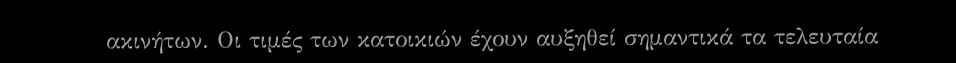ακινήτων. Οι τιμές των κατοικιών έχουν αυξηθεί σημαντικά τα τελευταία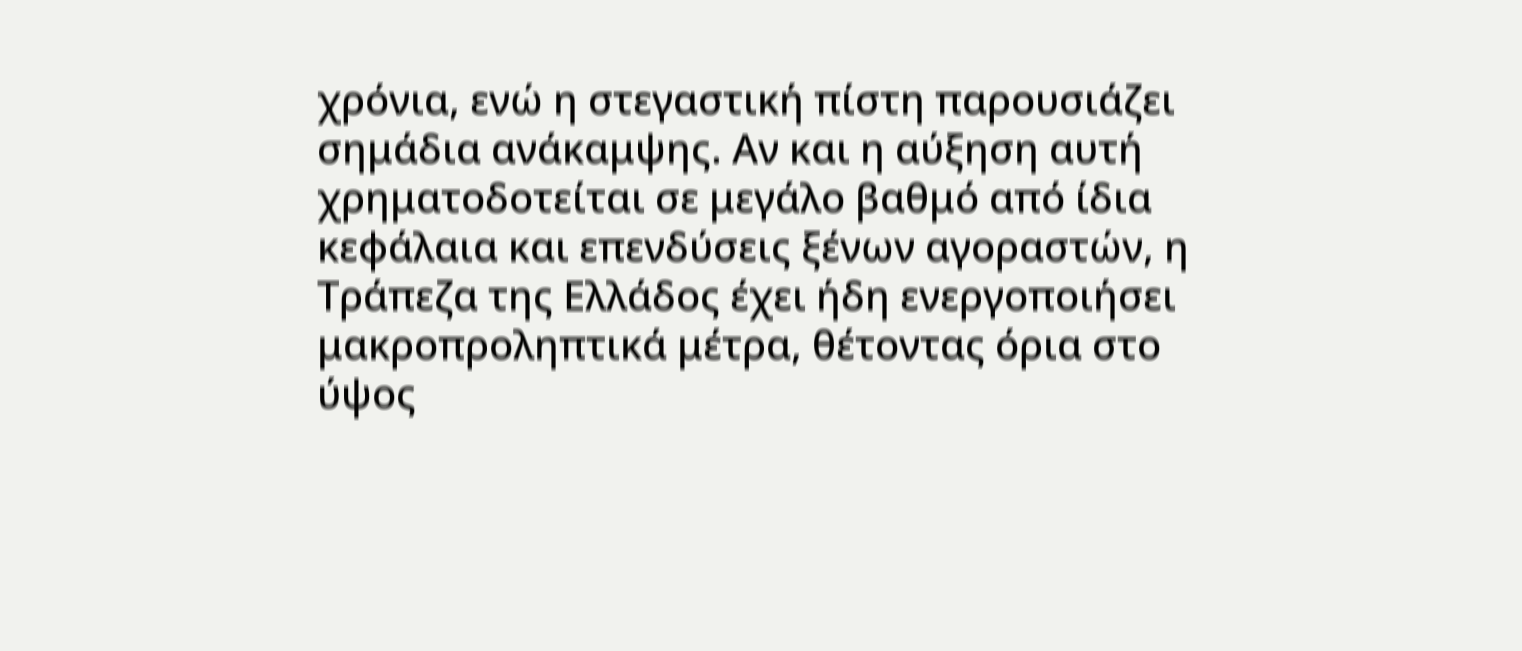χρόνια, ενώ η στεγαστική πίστη παρουσιάζει σημάδια ανάκαμψης. Αν και η αύξηση αυτή χρηματοδοτείται σε μεγάλο βαθμό από ίδια κεφάλαια και επενδύσεις ξένων αγοραστών, η Τράπεζα της Ελλάδος έχει ήδη ενεργοποιήσει μακροπροληπτικά μέτρα, θέτοντας όρια στο ύψος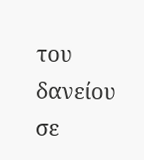του δανείου σε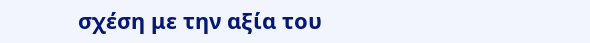σχέση με την αξία του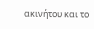ακινήτου και το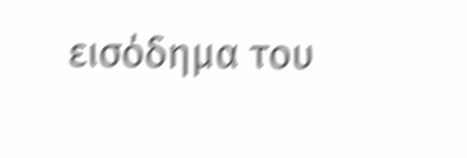εισόδημα του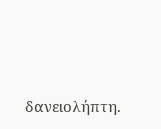δανειολήπτη.